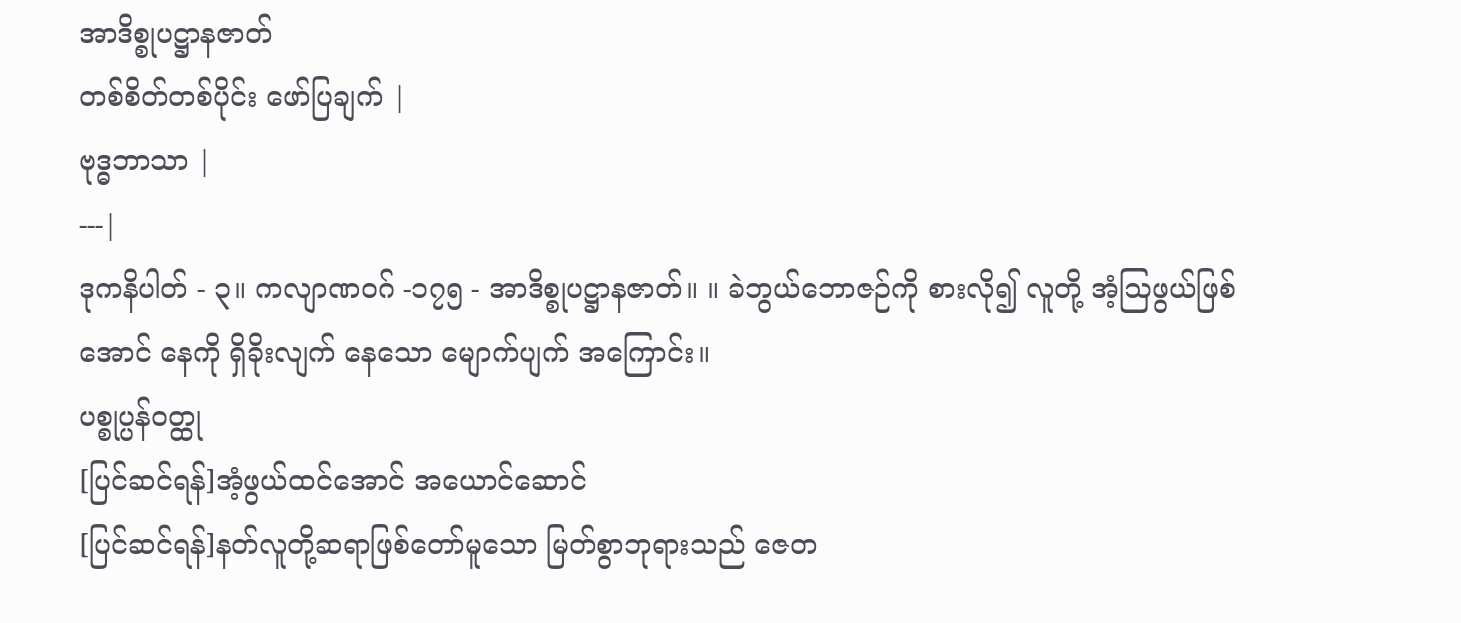အာဒိစ္စုပဋ္ဌာနဇာတ်
တစ်စိတ်တစ်ပိုင်း ဖော်ပြချက် |
ဗုဒ္ဓဘာသာ |
---|
ဒုကနိပါတ် - ၃။ ကလျာဏဝဂ် -၁၇၅ - အာဒိစ္စုပဋ္ဌာနဇာတ်။ ။ ခဲဘွယ်ဘောဇဉ်ကို စားလို၍ လူတို့ အံ့ဩဖွယ်ဖြစ်အောင် နေကို ရှိခိုးလျက် နေသော မျောက်ပျက် အကြောင်း။
ပစ္စုပ္ပန်ဝတ္ထု
[ပြင်ဆင်ရန်]အံ့ဖွယ်ထင်အောင် အယောင်ဆောင်
[ပြင်ဆင်ရန်]နတ်လူတို့ဆရာဖြစ်တော်မူသော မြတ်စွာဘုရားသည် ဇေတ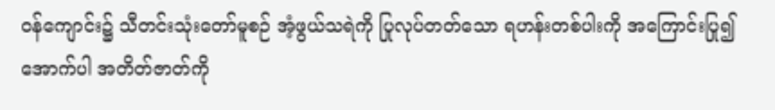ဝန်ကျောင်း၌ သီတင်းသုံးတော်မူစဉ် အံ့ဖွယ်သရဲကို ပြုလုပ်တတ်သော ရဟန်းတစ်ပါးကို အကြောင်းပြု၍ အောက်ပါ အတိတ်ဇာတ်ကို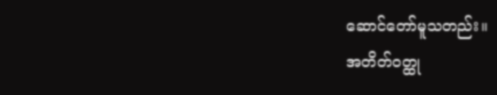ဆောင်တော်မူသတည်း။
အတိတ်ဝတ္ထု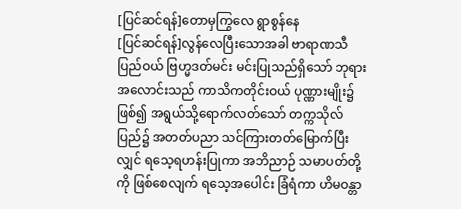[ပြင်ဆင်ရန်]တောမှကြွလေ ရွာစွန်နေ
[ပြင်ဆင်ရန်]လွန်လေပြီးသောအခါ ဗာရာဏသီပြည်ဝယ် ဗြဟ္မဒတ်မင်း မင်းပြုသည်ရှိသော် ဘုရားအလောင်းသည် ကာသိကတိုင်းဝယ် ပုဏ္ဏားမျိုး၌ဖြစ်၍ အရွယ်သို့ရောက်လတ်သော် တက္ကသိုလ်ပြည်၌ အတတ်ပညာ သင်ကြားတတ်မြောက်ပြီးလျှင် ရသေ့ရဟန်းပြုကာ အဘိညာဉ် သမာပတ်တို့ကို ဖြစ်စေလျက် ရသေ့အပေါင်း ခြံရံကာ ဟိမဝန္တာ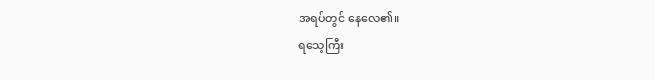အရပ်တွင် နေလေ၏။
ရသေ့ကြီး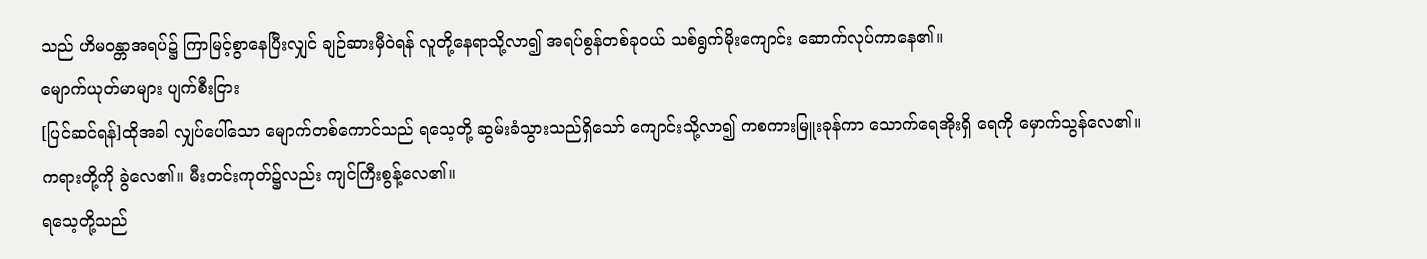သည် ဟိမဝန္တာအရပ်၌ ကြာမြင့်စွာနေပြီးလျှင် ချဉ်ဆားမှီဝဲရန် လူတို့နေရာသို့လာ၍ အရပ်စွန်တစ်ခုဝယ် သစ်ရွက်မိုးကျောင်း ဆောက်လုပ်ကာနေ၏။
မျောက်ယုတ်မာများ ပျက်စီးငြား
[ပြင်ဆင်ရန်]ထိုအခါ လျှပ်ပေါ်သော မျောက်တစ်ကောင်သည် ရသေ့တို့ ဆွမ်းခံသွားသည်ရှိသော် ကျောင်းသို့လာ၍ ကစကားမြူးခုန်ကာ သောက်ရေအိုးရှိ ရေကို မှောက်သွန်လေ၏။ ကရားတို့ကို ခွဲလေ၏။ မီးတင်းကုတ်၌လည်း ကျင်ကြီးစွန့်လေ၏။
ရသေ့တို့သည်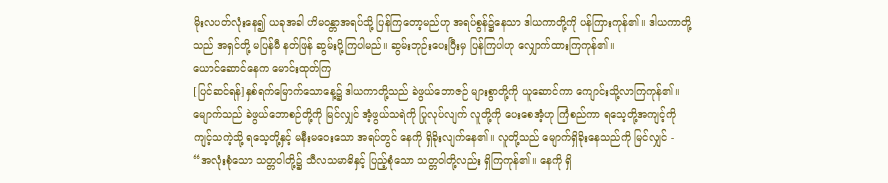မိုးလပတ်လုံးနေ၍ ယခုအခါ ဟိမဝန္တာအရပ်သို့ ပြန်ကြတော့မည်ဟု အရပ်စွန်၌နေသာ ဒါယကာတို့ကို ပန်ကြားကုန်၏။ ဒါယကာတို့သည် အရှင်တို့ မပြန်မီ နတ်ဖြန် ဆွမ်းပို့ကြပါမည်။ ဆွမ်းဘုဉ်းပေးပြီးမှ ပြန်ကြပါဟု လျှောက်ထားကြကုန်၏။
ယောင်ဆောင်နေက မောင်းထုတ်ကြ
[ပြင်ဆင်ရန်]နှစ်ရက်မြောက်သောနေ့၌ ဒါယကာတို့သည် ခဲဖွယ်ဘောဇဉ် များစွာတို့ကို ယူဆောင်ကာ ကျောင်းသို့လာကြကုန်၏။ မျောက်သည် ခဲဖွယ်ဘောစဉ်တို့ကို မြင်လျှင် အံ့ဖွယ်သရဲကို ပြုလုပ်လျက် လူတို့ကို ပေးစေအံ့ဟု ကြံစည်ကာ ရသေ့တို့အကျင့်ကို ကျင့်သကဲ့သို့ ရသေ့တို့နှင့် မနီးမဝေးသော အရပ်တွင် နေကို ရှိခိုးလျက်နေ၏။ လူတို့သည် မျောက်ရှိခိုးနေသည်ကို မြင်လျှင် -
“အလုံးစုံသော သတ္တဝါတို့၌ သီလသမာဓိနှင့် ပြည့်စုံသော သတ္တဝါတို့လည်း ရှိကြကုန်၏။ နေကို ရှိ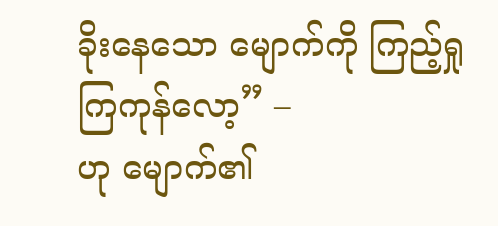ခိုးနေသော မျောက်ကို ကြည့်ရှုကြကုန်လော့” –
ဟု မျောက်၏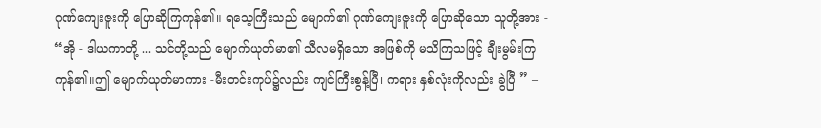ဂုဏ်ကျေးဇူးကို ပြောဆိုကြကုန်၏။ ရသေ့ကြီးသည် မျောက်၏ ဂုဏ်ကျေးဇူးကို ပြောဆိုသော သူတို့အား -
“အို - ဒါယကာတို့ ... သင်တို့သည် မျောက်ယုတ်မာ၏ သီလမရှိသော အဖြစ်ကို မသိကြသဖြင့် ချီးမွမ်းကြကုန်၏။ဤ မျောက်ယုတ်မာကား -မီးတင်းကုပ်၌လည်း ကျင်ကြီးစွန့်ပြီ၊ ကရား နှစ်လုံးကိုလည်း ခွဲပြီ ” –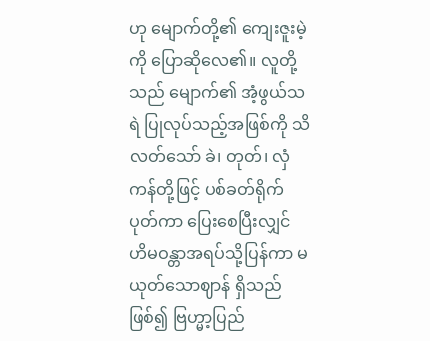ဟု မျောက်တို့၏ ကျေးဇူးမဲ့ကို ပြောဆိုလေ၏။ လူတို့သည် မျောက်၏ အံ့ဖွယ်သရဲ ပြုလုပ်သည့်အဖြစ်ကို သိလတ်သော် ခဲ၊ တုတ်၊ လှံကန်တို့ဖြင့် ပစ်ခတ်ရိုက်ပုတ်ကာ ပြေးစေပြီးလျှင် ဟိမဝန္တာအရပ်သို့ပြန်ကာ မယုတ်သောဈာန် ရှိသည်ဖြစ်၍ ဗြဟ္မာ့ပြည်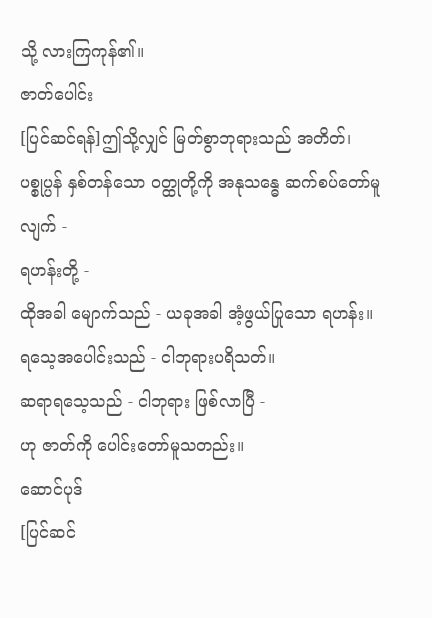သို့ လားကြကုန်၏။
ဇာတ်ပေါင်း
[ပြင်ဆင်ရန်]ဤသို့လျှင် မြတ်စွာဘုရားသည် အတိတ်၊ ပစ္စုပ္ပန် နှစ်တန်သော ဝတ္ထုတို့ကို အနုသန္ဓေ ဆက်စပ်တော်မူလျက် -
ရဟန်းတို့ -
ထိုအခါ မျောက်သည် - ယခုအခါ အံ့ဖွယ်ပြုသော ရဟန်း။
ရသေ့အပေါင်းသည် - ငါဘုရားပရိသတ်။
ဆရာရသေ့သည် - ငါဘုရား ဖြစ်လာပြီ -
ဟု ဇာတ်ကို ပေါင်းတော်မူသတည်း။
ဆောင်ပုဒ်
[ပြင်ဆင်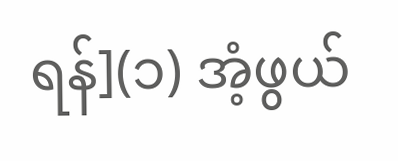ရန်](၁) အံ့ဖွယ်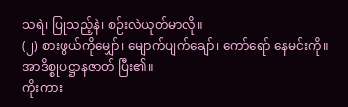သရဲ၊ ပြုသည့်နဲ၊ စဉ်းလဲယုတ်မာလို။
(၂) စားဖွယ်ကိုမျှော်၊ မျောက်ပျက်ချော်၊ ကော်ရော် နေမင်းကို။
အာဒိစ္စုပဋ္ဌာနဇာတ် ပြီး၏။
ကိုးကား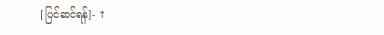[ပြင်ဆင်ရန်]- ↑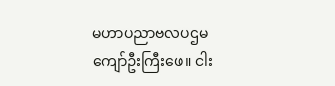မဟာပညာဗလပဌမကျော်ဦးကြီးဖေ။ ငါး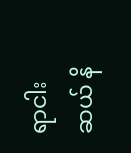ရာငါးဆယ် နိ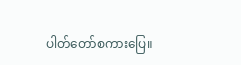ပါတ်တော်စကားပြေ။